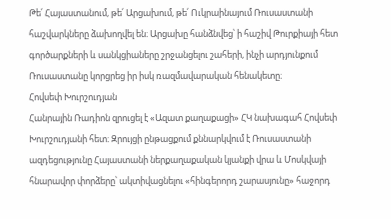Թե՛ Հայաստանում, թե՛ Արցախում, թե՛ Ուկրաինայում Ռուսաստանի հաշվարկները ձախողվել են։ Արցախը հանձնվեց՝ ի հաշիվ Թուրքիայի հետ գործարքների և սանկցիաները շրջանցելու շահերի, ինչի արդյունքում Ռուսաստանը կորցրեց իր իսկ ռազմավարական հենակետը։
Հովսեփ Խուրշուդյան
Հանրային Ռադիոն զրուցել է «Ազատ քաղաքացի» ՀԿ նախագահ Հովսեփ Խուրշուդյանի հետ։ Զրույցի ընթացքում քննարկվում է Ռուսաստանի ազդեցությունը Հայաստանի ներքաղաքական կյանքի վրա և Մոսկվայի հնարավոր փորձերը՝ ակտիվացնելու «հինգերորդ շարասյունը» հաջորդ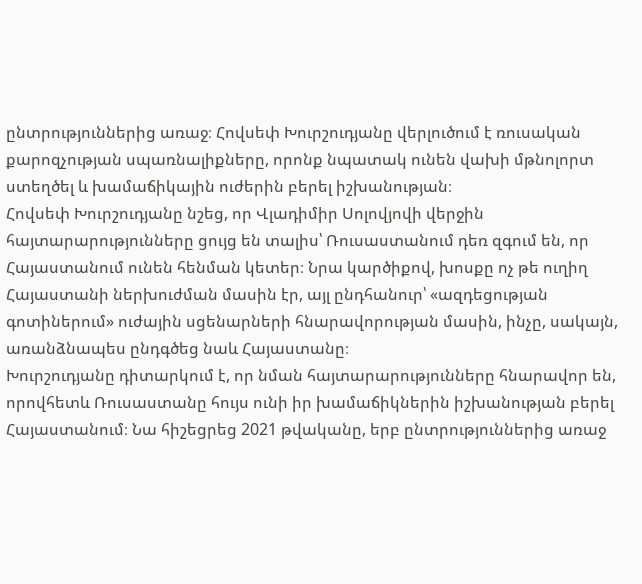ընտրություններից առաջ։ Հովսեփ Խուրշուդյանը վերլուծում է ռուսական քարոզչության սպառնալիքները, որոնք նպատակ ունեն վախի մթնոլորտ ստեղծել և խամաճիկային ուժերին բերել իշխանության։
Հովսեփ Խուրշուդյանը նշեց, որ Վլադիմիր Սոլովյովի վերջին հայտարարությունները ցույց են տալիս՝ Ռուսաստանում դեռ զգում են, որ Հայաստանում ունեն հենման կետեր։ Նրա կարծիքով, խոսքը ոչ թե ուղիղ Հայաստանի ներխուժման մասին էր, այլ ընդհանուր՝ «ազդեցության գոտիներում» ուժային սցենարների հնարավորության մասին, ինչը, սակայն, առանձնապես ընդգծեց նաև Հայաստանը։
Խուրշուդյանը դիտարկում է, որ նման հայտարարությունները հնարավոր են, որովհետև Ռուսաստանը հույս ունի իր խամաճիկներին իշխանության բերել Հայաստանում։ Նա հիշեցրեց 2021 թվականը, երբ ընտրություններից առաջ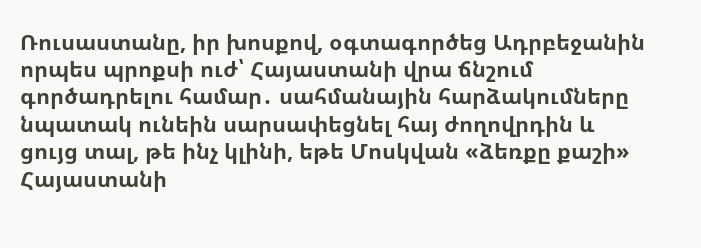Ռուսաստանը, իր խոսքով, օգտագործեց Ադրբեջանին որպես պրոքսի ուժ՝ Հայաստանի վրա ճնշում գործադրելու համար․ սահմանային հարձակումները նպատակ ունեին սարսափեցնել հայ ժողովրդին և ցույց տալ, թե ինչ կլինի, եթե Մոսկվան «ձեռքը քաշի» Հայաստանի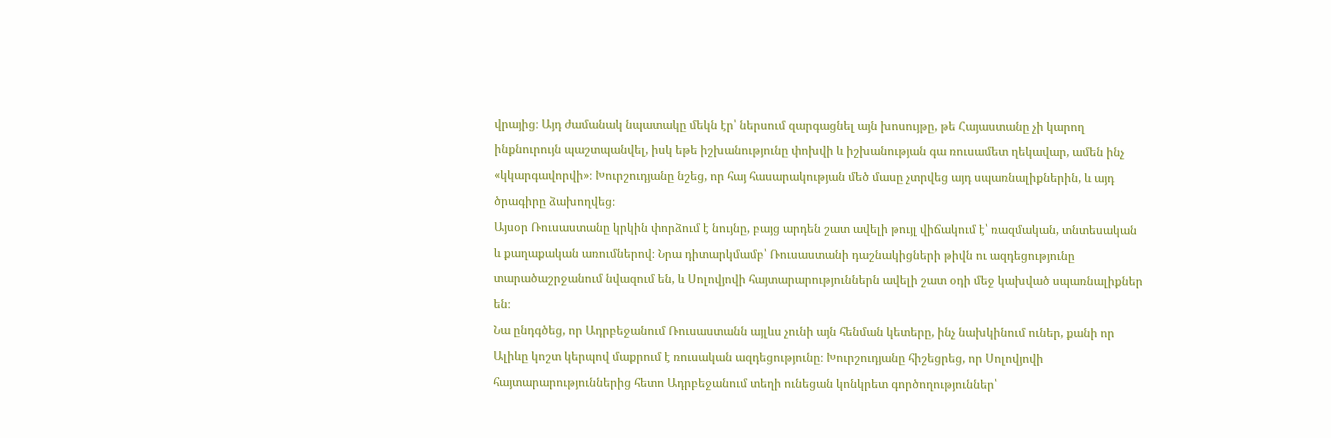վրայից։ Այդ ժամանակ նպատակը մեկն էր՝ ներսում զարգացնել այն խոսույթը, թե Հայաստանը չի կարող ինքնուրույն պաշտպանվել, իսկ եթե իշխանությունը փոխվի և իշխանության գա ռուսամետ ղեկավար, ամեն ինչ «կկարգավորվի»։ Խուրշուդյանը նշեց, որ հայ հասարակության մեծ մասը չտրվեց այդ սպառնալիքներին, և այդ ծրագիրը ձախողվեց։
Այսօր Ռուսաստանը կրկին փորձում է նույնը, բայց արդեն շատ ավելի թույլ վիճակում է՝ ռազմական, տնտեսական և քաղաքական առումներով։ Նրա դիտարկմամբ՝ Ռուսաստանի դաշնակիցների թիվն ու ազդեցությունը տարածաշրջանում նվազում են, և Սոլովյովի հայտարարություններն ավելի շատ օդի մեջ կախված սպառնալիքներ են։
Նա ընդգծեց, որ Ադրբեջանում Ռուսաստանն այլևս չունի այն հենման կետերը, ինչ նախկինում ուներ, քանի որ Ալիևը կոշտ կերպով մաքրում է ռուսական ազդեցությունը։ Խուրշուդյանը հիշեցրեց, որ Սոլովյովի հայտարարություններից հետո Ադրբեջանում տեղի ունեցան կոնկրետ գործողություններ՝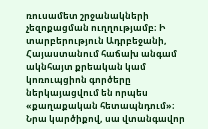ռուսամետ շրջանակների չեզոքացման ուղղությամբ։ Ի տարբերություն Ադրբեջանի, Հայաստանում հաճախ անգամ ակնհայտ քրեական կամ կոռուպցիոն գործերը ներկայացվում են որպես «քաղաքական հետապնդում»։ Նրա կարծիքով, սա վտանգավոր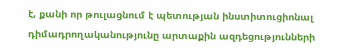է, քանի որ թուլացնում է պետության ինստիտուցիոնալ դիմադրողականությունը արտաքին ազդեցությունների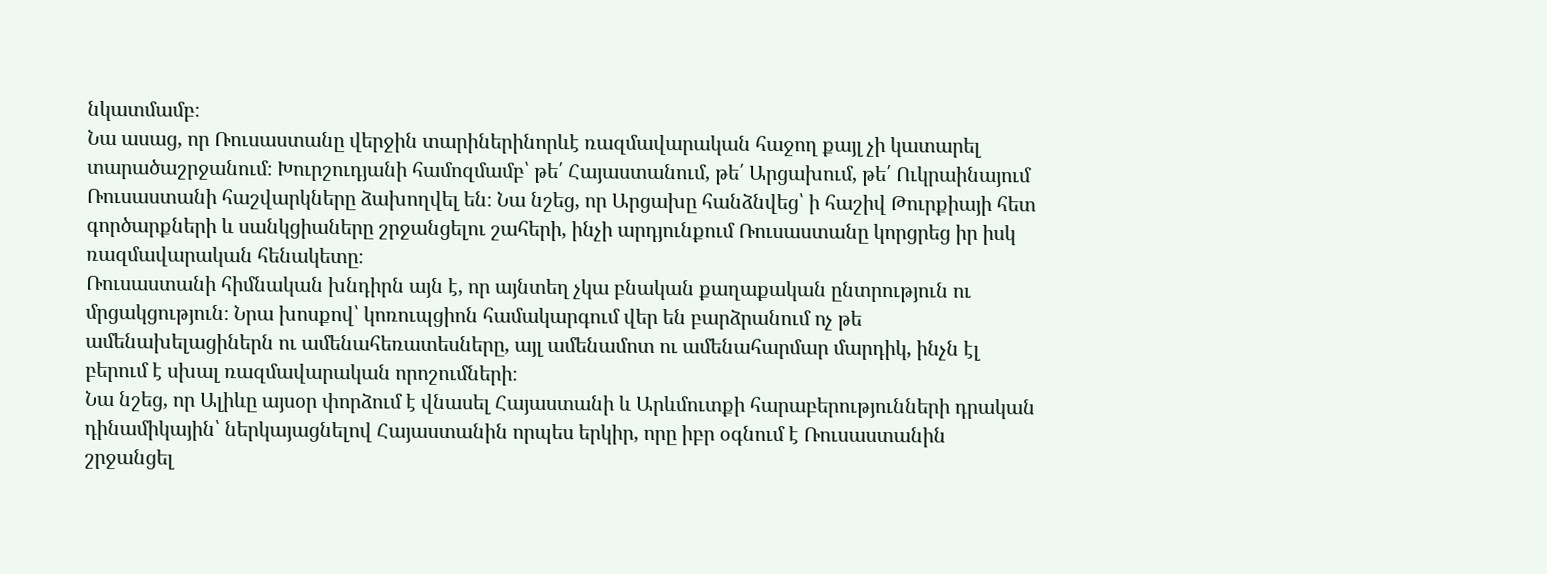նկատմամբ։
Նա ասաց, որ Ռուսաստանը վերջին տարիներինորևէ ռազմավարական հաջող քայլ չի կատարել տարածաշրջանում։ Խուրշուդյանի համոզմամբ՝ թե՛ Հայաստանում, թե՛ Արցախում, թե՛ Ուկրաինայում Ռուսաստանի հաշվարկները ձախողվել են։ Նա նշեց, որ Արցախը հանձնվեց՝ ի հաշիվ Թուրքիայի հետ գործարքների և սանկցիաները շրջանցելու շահերի, ինչի արդյունքում Ռուսաստանը կորցրեց իր իսկ ռազմավարական հենակետը։
Ռուսաստանի հիմնական խնդիրն այն է, որ այնտեղ չկա բնական քաղաքական ընտրություն ու մրցակցություն։ Նրա խոսքով՝ կոռուպցիոն համակարգում վեր են բարձրանում ոչ թե ամենախելացիներն ու ամենահեռատեսները, այլ ամենամոտ ու ամենահարմար մարդիկ, ինչն էլ բերում է սխալ ռազմավարական որոշումների։
Նա նշեց, որ Ալիևը այսօր փորձում է վնասել Հայաստանի և Արևմուտքի հարաբերությունների դրական դինամիկային՝ ներկայացնելով Հայաստանին որպես երկիր, որը իբր օգնում է Ռուսաստանին շրջանցել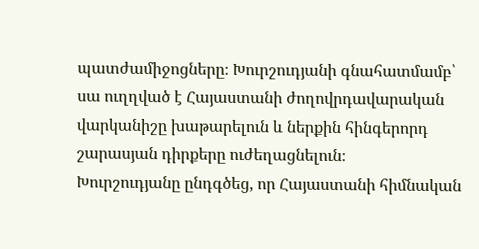պատժամիջոցները։ Խուրշուդյանի գնահատմամբ՝ սա ուղղված է Հայաստանի ժողովրդավարական վարկանիշը խաթարելուն և ներքին հինգերորդ շարասյան դիրքերը ուժեղացնելուն։
Խուրշուդյանը ընդգծեց, որ Հայաստանի հիմնական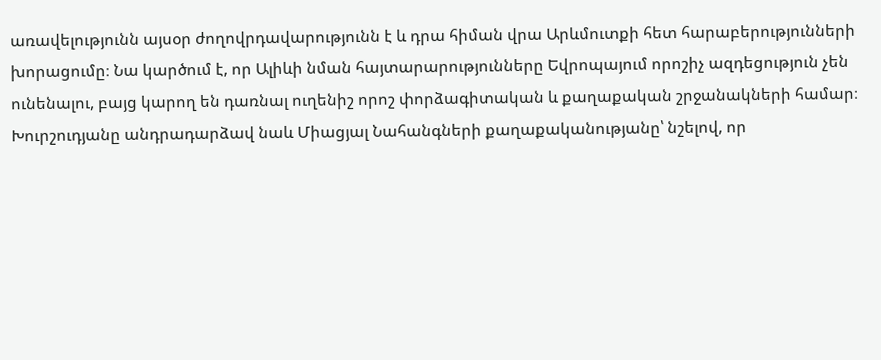առավելությունն այսօր ժողովրդավարությունն է և դրա հիման վրա Արևմուտքի հետ հարաբերությունների խորացումը։ Նա կարծում է, որ Ալիևի նման հայտարարությունները Եվրոպայում որոշիչ ազդեցություն չեն ունենալու, բայց կարող են դառնալ ուղենիշ որոշ փորձագիտական և քաղաքական շրջանակների համար։
Խուրշուդյանը անդրադարձավ նաև Միացյալ Նահանգների քաղաքականությանը՝ նշելով, որ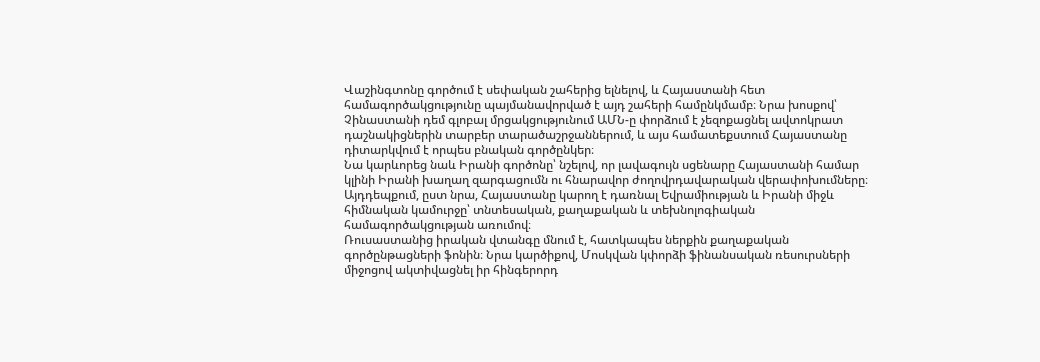Վաշինգտոնը գործում է սեփական շահերից ելնելով, և Հայաստանի հետ համագործակցությունը պայմանավորված է այդ շահերի համընկմամբ։ Նրա խոսքով՝ Չինաստանի դեմ գլոբալ մրցակցությունում ԱՄՆ‑ը փորձում է չեզոքացնել ավտոկրատ դաշնակիցներին տարբեր տարածաշրջաններում, և այս համատեքստում Հայաստանը դիտարկվում է որպես բնական գործընկեր։
Նա կարևորեց նաև Իրանի գործոնը՝ նշելով, որ լավագույն սցենարը Հայաստանի համար կլինի Իրանի խաղաղ զարգացումն ու հնարավոր ժողովրդավարական վերափոխումները։ Այդդեպքում, ըստ նրա, Հայաստանը կարող է դառնալ Եվրամիության և Իրանի միջև հիմնական կամուրջը՝ տնտեսական, քաղաքական և տեխնոլոգիական համագործակցության առումով։
Ռուսաստանից իրական վտանգը մնում է, հատկապես ներքին քաղաքական գործընթացների ֆոնին։ Նրա կարծիքով, Մոսկվան կփորձի ֆինանսական ռեսուրսների միջոցով ակտիվացնել իր հինգերորդ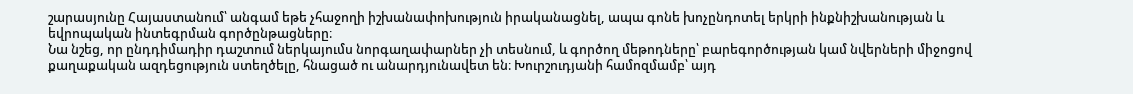շարասյունը Հայաստանում՝ անգամ եթե չհաջողի իշխանափոխություն իրականացնել, ապա գոնե խոչընդոտել երկրի ինքնիշխանության և եվրոպական ինտեգրման գործընթացները։
Նա նշեց, որ ընդդիմադիր դաշտում ներկայումս նորգաղափարներ չի տեսնում, և գործող մեթոդները՝ բարեգործության կամ նվերների միջոցով քաղաքական ազդեցություն ստեղծելը, հնացած ու անարդյունավետ են։ Խուրշուդյանի համոզմամբ՝ այդ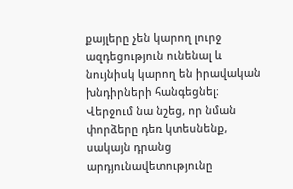քայլերը չեն կարող լուրջ ազդեցություն ունենալ և նույնիսկ կարող են իրավական խնդիրների հանգեցնել։
Վերջում նա նշեց, որ նման փորձերը դեռ կտեսնենք, սակայն դրանց արդյունավետությունը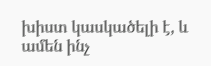խիստ կասկածելի է, և ամեն ինչ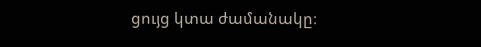ցույց կտա ժամանակը։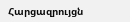Հարցազրույցն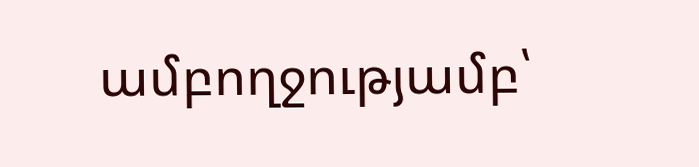ամբողջությամբ՝